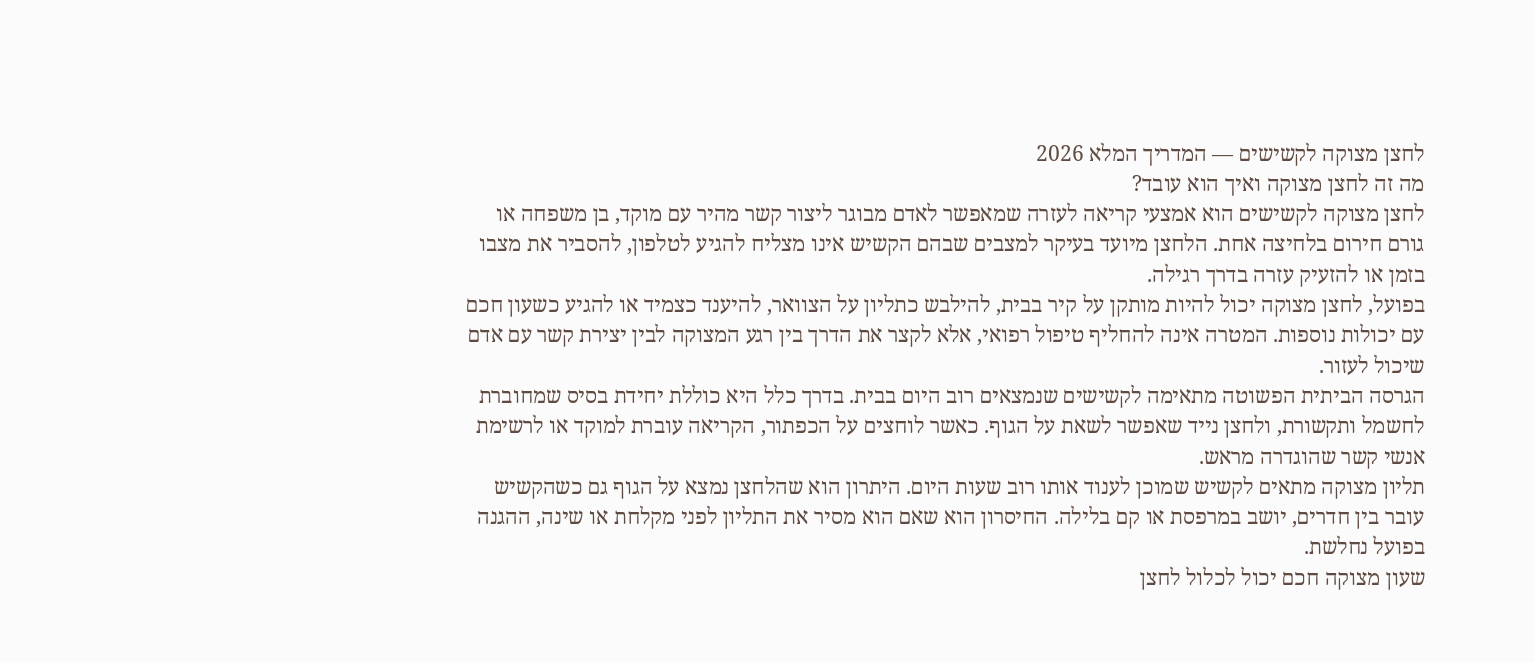לחצן מצוקה לקשישים — המדריך המלא 2026
מה זה לחצן מצוקה ואיך הוא עובד?
לחצן מצוקה לקשישים הוא אמצעי קריאה לעזרה שמאפשר לאדם מבוגר ליצור קשר מהיר עם מוקד, בן משפחה או גורם חירום בלחיצה אחת. הלחצן מיועד בעיקר למצבים שבהם הקשיש אינו מצליח להגיע לטלפון, להסביר את מצבו בזמן או להזעיק עזרה בדרך רגילה.
בפועל, לחצן מצוקה יכול להיות מותקן על קיר בבית, להילבש כתליון על הצוואר, להיענד כצמיד או להגיע כשעון חכם עם יכולות נוספות. המטרה אינה להחליף טיפול רפואי, אלא לקצר את הדרך בין רגע המצוקה לבין יצירת קשר עם אדם שיכול לעזור.
הגרסה הביתית הפשוטה מתאימה לקשישים שנמצאים רוב היום בבית. בדרך כלל היא כוללת יחידת בסיס שמחוברת לחשמל ותקשורת, ולחצן נייד שאפשר לשאת על הגוף. כאשר לוחצים על הכפתור, הקריאה עוברת למוקד או לרשימת אנשי קשר שהוגדרה מראש.
תליון מצוקה מתאים לקשיש שמוכן לענוד אותו רוב שעות היום. היתרון הוא שהלחצן נמצא על הגוף גם כשהקשיש עובר בין חדרים, יושב במרפסת או קם בלילה. החיסרון הוא שאם הוא מסיר את התליון לפני מקלחת או שינה, ההגנה בפועל נחלשת.
שעון מצוקה חכם יכול לכלול לחצן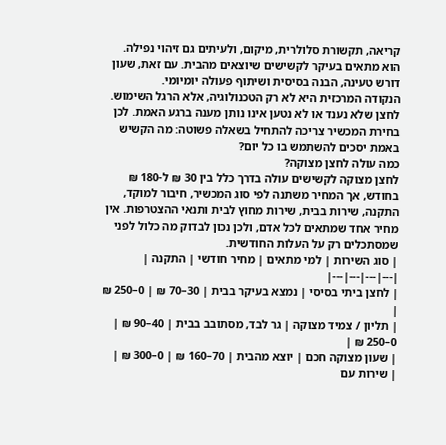קריאה, תקשורת סלולרית, מיקום, ולעיתים גם זיהוי נפילה. הוא מתאים בעיקר לקשישים שיוצאים מהבית. עם זאת, שעון דורש טעינה, הבנה בסיסית ושיתוף פעולה יומיומי.
הנקודה המרכזית היא לא רק הטכנולוגיה, אלא הרגל השימוש. לחצן שלא נענד או לא נטען אינו נותן מענה ברגע האמת. לכן בחירת המכשיר צריכה להתחיל בשאלה פשוטה: מה הקשיש באמת יסכים להשתמש בו כל יום?
כמה עולה לחצן מצוקה?
לחצן מצוקה לקשישים עולה בדרך כלל בין 30 ₪ ל-180 ₪ בחודש, אך המחיר משתנה לפי סוג המכשיר, חיבור למוקד, התקנה, שירות בבית, שירות מחוץ לבית ותנאי ההצטרפות. אין מחיר אחד שמתאים לכל אדם, ולכן נכון לבדוק מה כלול לפני שמסתכלים רק על העלות החודשית.
| סוג השירות | למי מתאים | מחיר חודשי | התקנה |
|---|---|---|---|
| לחצן ביתי בסיסי | נמצא בעיקר בבית | 30–70 ₪ | 0–250 ₪ |
| תליון / צמיד מצוקה | גר לבד, מסתובב בבית | 40–90 ₪ | 0–250 ₪ |
| שעון מצוקה חכם | יוצא מהבית | 70–160 ₪ | 0–300 ₪ |
| שירות עם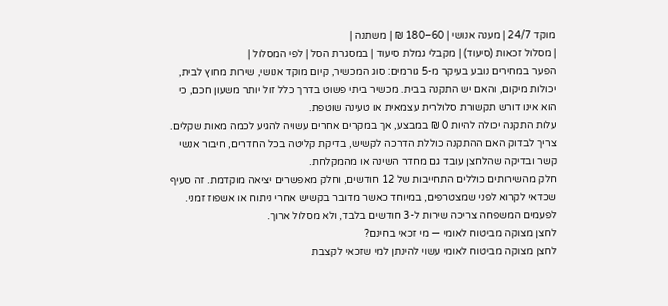מוקד 24/7 | מענה אנושי | 60–180 ₪ | משתנה |
| מסלול זכאות (סיעוד) | מקבלי גמלת סיעוד | במסגרת הסל | לפי המסלול |
הפער במחירים נובע בעיקר מ-5 גורמים: סוג המכשיר, קיום מוקד אנושי, שירות מחוץ לבית, יכולות מיקום, והאם יש התקנה בבית. מכשיר ביתי פשוט בדרך כלל זול יותר משעון חכם, כי הוא אינו דורש תקשורת סלולרית עצמאית או טעינה שוטפת.
עלות התקנה יכולה להיות 0 ₪ במבצע, אך במקרים אחרים עשויה להגיע לכמה מאות שקלים. צריך לבדוק האם ההתקנה כוללת הדרכה לקשיש, בדיקת קליטה בכל החדרים, חיבור אנשי קשר ובדיקה שהלחצן עובד גם מחדר השינה או מהמקלחת.
חלק מהשירותים כוללים התחייבות של 12 חודשים, וחלק מאפשרים יציאה מוקדמת. זה סעיף שכדאי לקרוא לפני שמצטרפים, במיוחד כאשר מדובר בקשיש אחרי ניתוח או אשפוז זמני. לפעמים המשפחה צריכה שירות ל-3 חודשים בלבד, ולא מסלול ארוך.
לחצן מצוקה מביטוח לאומי — מי זכאי בחינם?
לחצן מצוקה מביטוח לאומי עשוי להינתן למי שזכאי לקצבת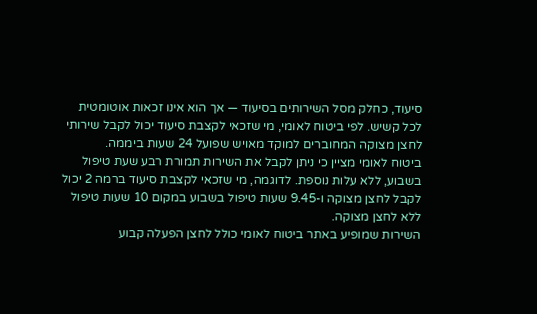סיעוד, כחלק מסל השירותים בסיעוד — אך הוא אינו זכאות אוטומטית לכל קשיש. לפי ביטוח לאומי, מי שזכאי לקצבת סיעוד יכול לקבל שירותי לחצן מצוקה המחוברים למוקד מאויש שפועל 24 שעות ביממה.
ביטוח לאומי מציין כי ניתן לקבל את השירות תמורת רבע שעת טיפול בשבוע, ללא עלות נוספת. לדוגמה, מי שזכאי לקצבת סיעוד ברמה 2 יכול לקבל לחצן מצוקה ו-9.45 שעות טיפול בשבוע במקום 10 שעות טיפול ללא לחצן מצוקה.
השירות שמופיע באתר ביטוח לאומי כולל לחצן הפעלה קבוע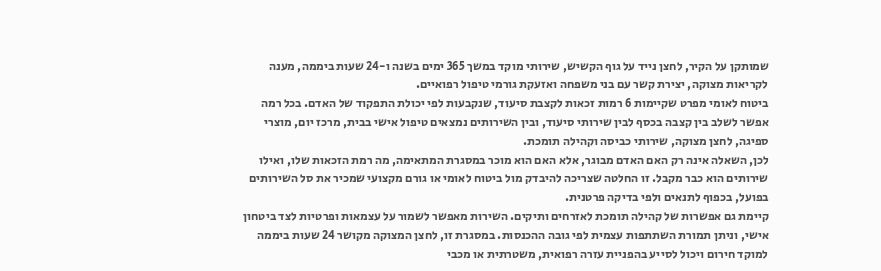שמותקן על הקיר, לחצן נייד על גוף הקשיש, שירותי מוקד במשך 365 ימים בשנה ו-24 שעות ביממה, מענה לקריאות מצוקה, יצירת קשר עם בני משפחה ואזעקת גורמי טיפול רפואיים.
ביטוח לאומי מפרט שקיימות 6 רמות זכאות לקצבת סיעוד, שנקבעות לפי יכולת התפקוד של האדם. בכל רמה אפשר לשלב בין קצבה בכסף לבין שירותי סיעוד, ובין השירותים נמצאים טיפול אישי בבית, מרכז יום, מוצרי ספיגה, לחצן מצוקה, שירותי כביסה וקהילה תומכת.
לכן, השאלה אינה רק האם האדם מבוגר, אלא האם הוא מוכר במסגרת המתאימה, מה רמת הזכאות שלו, ואילו שירותים הוא כבר מקבל. זו החלטה שצריכה להיבדק מול ביטוח לאומי או גורם מקצועי שמכיר את סל השירותים בפועל, בכפוף לתנאים ולפי בדיקה פרטנית.
קיימת גם אפשרות של קהילה תומכת לאזרחים ותיקים. השירות מאפשר לשמור על עצמאות ופרטיות לצד ביטחון אישי, וניתן תמורת השתתפות עצמית לפי גובה ההכנסות. במסגרת זו, לחצן המצוקה מקושר 24 שעות ביממה למוקד חירום ויכול לסייע בהפניית עזרה רפואית, משטרתית או מכבי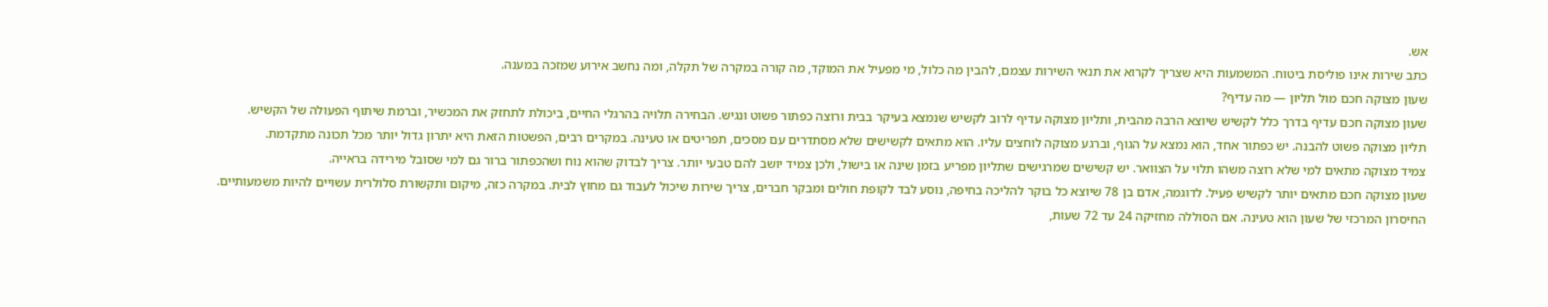אש.
כתב שירות אינו פוליסת ביטוח. המשמעות היא שצריך לקרוא את תנאי השירות עצמם, להבין מה כלול, מי מפעיל את המוקד, מה קורה במקרה של תקלה, ומה נחשב אירוע שמזכה במענה.
שעון מצוקה חכם מול תליון — מה עדיף?
שעון מצוקה חכם עדיף בדרך כלל לקשיש שיוצא הרבה מהבית, ותליון מצוקה עדיף לרוב לקשיש שנמצא בעיקר בבית ורוצה כפתור פשוט ונגיש. הבחירה תלויה בהרגלי החיים, ביכולת לתחזק את המכשיר, וברמת שיתוף הפעולה של הקשיש.
תליון מצוקה פשוט להבנה. יש כפתור אחד, הוא נמצא על הגוף, וברגע מצוקה לוחצים עליו. הוא מתאים לקשישים שלא מסתדרים עם מסכים, תפריטים או טעינה. במקרים רבים, הפשטות הזאת היא יתרון גדול יותר מכל תכונה מתקדמת.
צמיד מצוקה מתאים למי שלא רוצה משהו תלוי על הצוואר. יש קשישים שמרגישים שתליון מפריע בזמן שינה או בישול, ולכן צמיד יושב להם טבעי יותר. צריך לבדוק שהוא נוח ושהכפתור ברור גם למי שסובל מירידה בראייה.
שעון מצוקה חכם מתאים יותר לקשיש פעיל. לדוגמה, אדם בן 78 שיוצא כל בוקר להליכה בחיפה, נוסע לבד לקופת חולים ומבקר חברים, צריך שירות שיכול לעבוד גם מחוץ לבית. במקרה כזה, מיקום ותקשורת סלולרית עשויים להיות משמעותיים.
החיסרון המרכזי של שעון הוא טעינה. אם הסוללה מחזיקה 24 עד 72 שעות,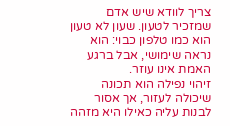צריך לוודא שיש אדם שמזכיר לטעון. שעון לא טעון הוא כמו טלפון כבוי: הוא נראה שימושי, אבל ברגע האמת אינו עוזר.
זיהוי נפילה הוא תכונה שיכולה לעזור, אך אסור לבנות עליה כאילו היא מזהה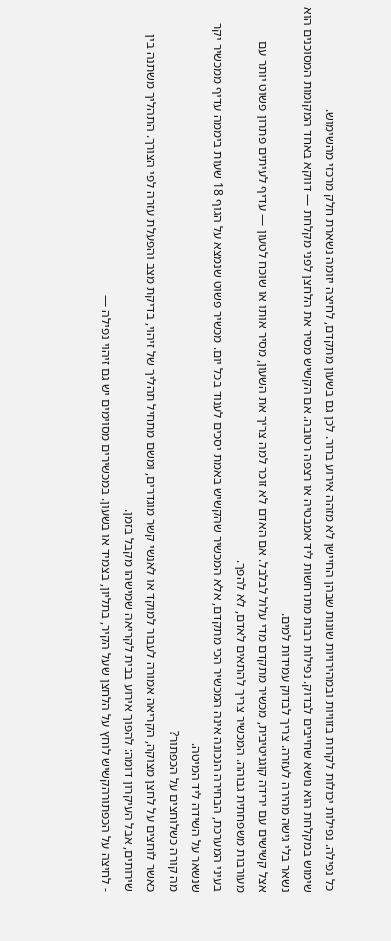כל נפילה. נפילות יכולות לקרות בזוויות ובמהירויות שונות שבהן החיישן לא מזהה אירוע ברור. לכן גם בשעון מתקדם, לחיצה יזומה נשארת חלק מרכזי מהשימוש.
שימוש במקלחת הוא נושא שחייבים לבדוק. נפילות רבות מתרחשות ליד אמבטיה או רצפה רטובה. אם הקשיש מסיר את הלחצן לפני מקלחת — דווקא באחד המקומות המסוכנים הוא נשאר בלי גישה מהירה לעזרה. צריך לבדוק עמידות למים.
אצל קשישים עם ירידה קוגניטיבית, מכשיר מתקדם מדי עלול לבלבל. אם האדם לא זוכר למה צריך את השעון, מסיר אותו או שוכח לטעון — עדיף לעיתים פתרון פשוט יותר עם מעורבות משפחתית גבוהה. המכשיר צריך להתאים לאדם, לא להפך.
בעיני המערכת, הבחירה הנכונה אינה המכשיר הכי מתקדם, אלא המכשיר שהקשיש באמת יסכים לענוד בכל יום. מכשיר פשוט שנמצא על הגוף 18 שעות ביממה עדיף ממכשיר יקר שנשאר על השידה ליד המיטה.
מה קורה כשלוחצים על הכפתור?
כאשר לוחצים על לחצן מצוקה, הקריאה אמורה לעבור למוקד או לאנשי קשר מוגדרים, ומשם מתחיל תהליך של זיהוי, בדיקת מצב והפעלת עזרה לפי הצורך. התהליך משתנה בין שירותים, אבל העיקרון דומה: להפוך אירוע בבית לקריאה שמישהו מקבל בזמן.
- לחיצה על הכפתורהקשיש לוחץ על הלחצן שעל הקיר, בתליון, בצמיד או בשעון. במכשירים מסוימים יש גם זיהוי נפילה —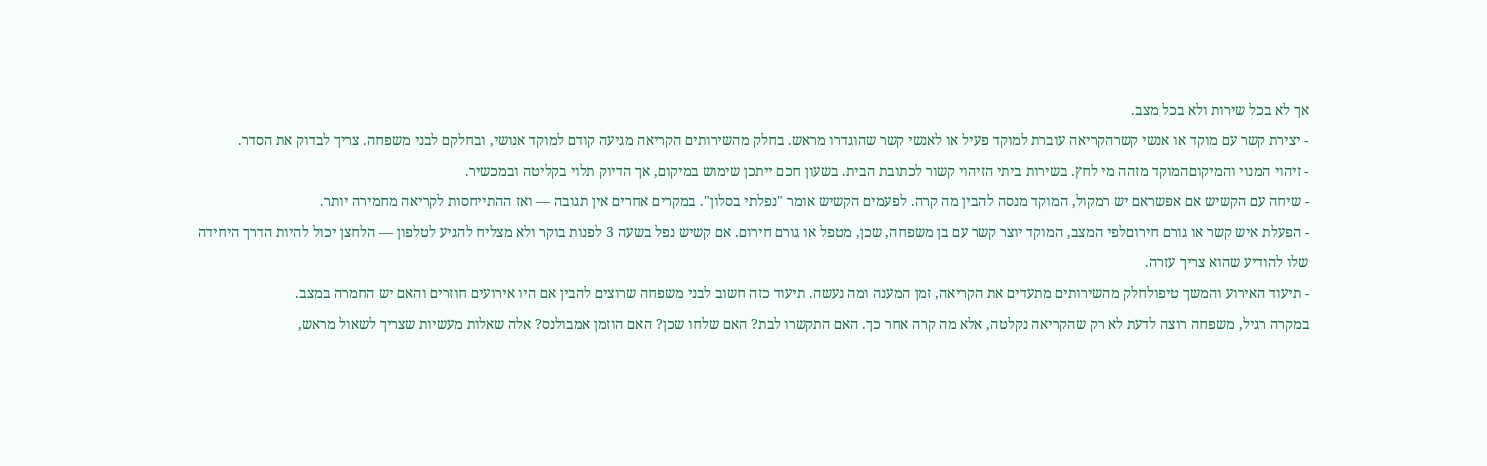אך לא בכל שירות ולא בכל מצב.
- יצירת קשר עם מוקד או אנשי קשרהקריאה עוברת למוקד פעיל או לאנשי קשר שהוגדרו מראש. בחלק מהשירותים הקריאה מגיעה קודם למוקד אנושי, ובחלקם לבני משפחה. צריך לבדוק את הסדר.
- זיהוי המנוי והמיקוםהמוקד מזהה מי לחץ. בשירות ביתי הזיהוי קשור לכתובת הבית. בשעון חכם ייתכן שימוש במיקום, אך הדיוק תלוי בקליטה ובמכשיר.
- שיחה עם הקשיש אם אפשראם יש רמקול, המוקד מנסה להבין מה קרה. לפעמים הקשיש אומר "נפלתי בסלון". במקרים אחרים אין תגובה — ואז ההתייחסות לקריאה מחמירה יותר.
- הפעלת איש קשר או גורם חירוםלפי המצב, המוקד יוצר קשר עם בן משפחה, שכן, מטפל או גורם חירום. אם קשיש נפל בשעה 3 לפנות בוקר ולא מצליח להגיע לטלפון — הלחצן יכול להיות הדרך היחידה שלו להודיע שהוא צריך עזרה.
- תיעוד האירוע והמשך טיפולחלק מהשירותים מתעדים את הקריאה, זמן המענה ומה נעשה. תיעוד כזה חשוב לבני משפחה שרוצים להבין אם היו אירועים חוזרים והאם יש החמרה במצב.
במקרה רגיל, משפחה רוצה לדעת לא רק שהקריאה נקלטה, אלא מה קרה אחר כך. האם התקשרו לבת? האם שלחו שכן? האם הוזמן אמבולנס? אלה שאלות מעשיות שצריך לשאול מראש,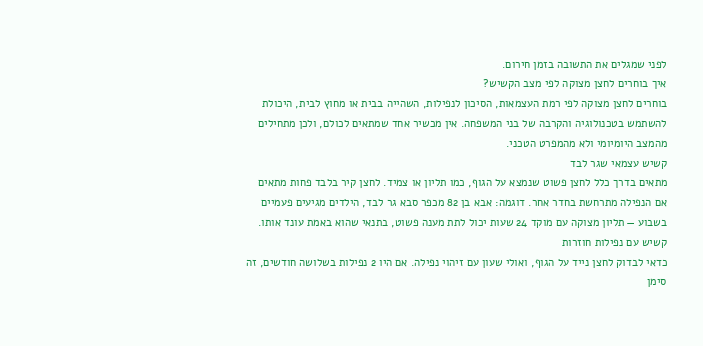לפני שמגלים את התשובה בזמן חירום.
איך בוחרים לחצן מצוקה לפי מצב הקשיש?
בוחרים לחצן מצוקה לפי רמת העצמאות, הסיכון לנפילות, השהייה בבית או מחוץ לבית, היכולת להשתמש בטכנולוגיה והקרבה של בני המשפחה. אין מכשיר אחד שמתאים לכולם, ולכן מתחילים מהמצב היומיומי ולא מהמפרט הטכני.
קשיש עצמאי שגר לבד
מתאים בדרך כלל לחצן פשוט שנמצא על הגוף, כמו תליון או צמיד. לחצן קיר בלבד פחות מתאים אם הנפילה מתרחשת בחדר אחר. דוגמה: אבא בן 82 מכפר סבא גר לבד, הילדים מגיעים פעמיים בשבוע — תליון מצוקה עם מוקד 24 שעות יכול לתת מענה פשוט, בתנאי שהוא באמת עונד אותו.
קשיש עם נפילות חוזרות
כדאי לבדוק לחצן נייד על הגוף, ואולי שעון עם זיהוי נפילה. אם היו 2 נפילות בשלושה חודשים, זה סימן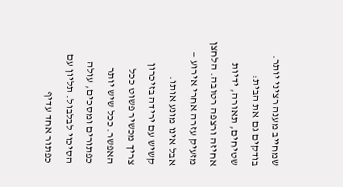שמחייב מענה רציני יותר. בודקים גם את הבית: שטיחים, תאורה, ידיות אחיזה ורצפה רטובה. הלחצן מזעיק עזרה אחרי אירוע — אבל אינו מונע אותו.
קשיש עם ירידה בזיכרון
צריך מכשיר פשוט ככל האפשר. ככל שיש יותר כפתורים ומסכים, עולה הסיכוי לבלבול. תליון עם כפתור אחד עדיף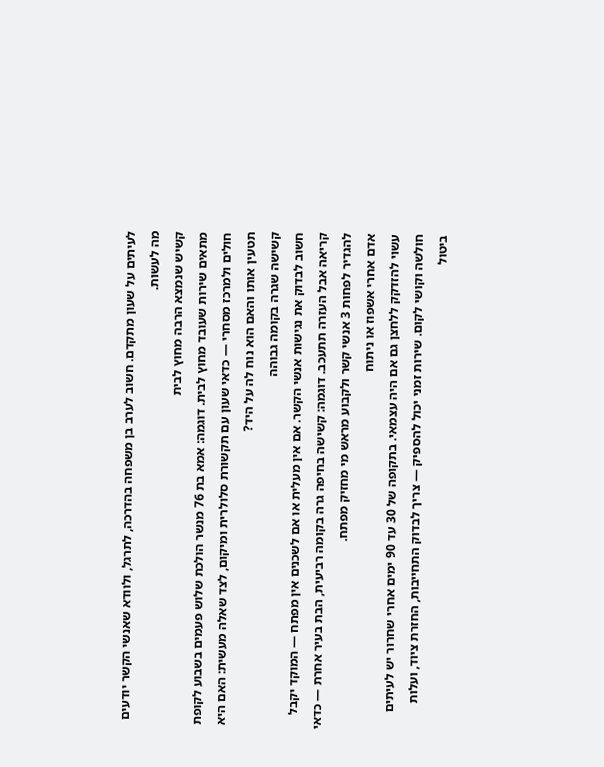לעיתים על שעון מתקדם. חשוב לערב בן משפחה בהדרכה, לתרגל, ולוודא שאנשי הקשר יודעים מה לעשות.
קשיש שנמצא הרבה מחוץ לבית
מתאים שירות שעובד מחוץ לבית. דוגמה: אמא בת 76 מנשר הולכת שלוש פעמים בשבוע לקופת חולים ולמרכז מסחרי — כדאי שעון עם תקשורת סלולרית ומיקום, לצד שאלה מעשית: האם היא תטעין אותו והאם הוא נוח לה על היד?
קשישה שגרה בקומה גבוהה
חשוב לבדוק את נגישות אנשי הקשר. אם אין מעלית או אם לשכנים אין מפתח — המוקד יקבל קריאה אבל העזרה תתעכב. דוגמה: קשישה בחיפה גרה בקומה רביעית, הבת בעיר אחרת — כדאי להגדיר לפחות 3 אנשי קשר ולקבוע מראש מי מחזיק מפתח.
אדם אחרי אשפוז או ניתוח
עשוי להזדקק ללחצן גם אם היה עצמאי. בתקופה של 30 עד 90 ימים אחרי שחרור יש לעיתים חולשה וקושי לקום. שירות זמני יכול להספיק — צריך לבדוק התחייבות, החזרת ציוד, ועלות ביטול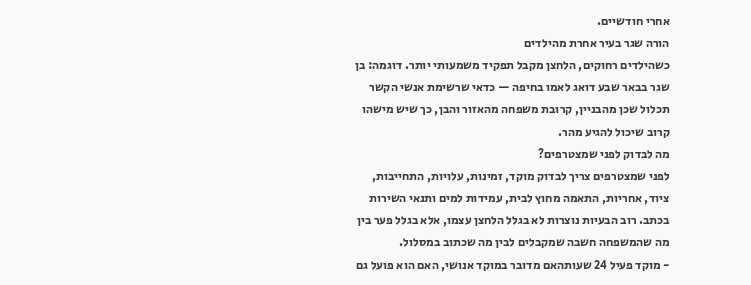אחרי חודשיים.
הורה שגר בעיר אחרת מהילדים
כשהילדים רחוקים, הלחצן מקבל תפקיד משמעותי יותר. דוגמה: בן שגר בבאר שבע דואג לאמו בחיפה — כדאי שרשימת אנשי הקשר תכלול שכן מהבניין, קרובת משפחה מהאזור והבן, כך שיש מישהו קרוב שיכול להגיע מהר.
מה לבדוק לפני שמצטרפים?
לפני שמצטרפים צריך לבדוק מוקד, זמינות, עלויות, התחייבות, ציוד, אחריות, התאמה מחוץ לבית, עמידות למים ותנאי השירות בכתב. רוב הבעיות נוצרות לא בגלל הלחצן עצמו, אלא בגלל פער בין מה שהמשפחה חשבה שמקבלים לבין מה שכתוב במסלול.
- מוקד פעיל 24 שעותהאם מדובר במוקד אנושי, האם הוא פועל גם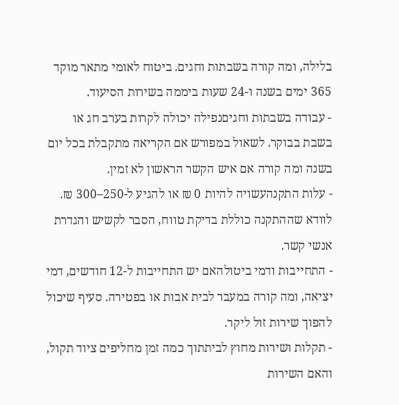בלילה, ומה קורה בשבתות וחגים. ביטוח לאומי מתאר מוקד 365 ימים בשנה ו-24 שעות ביממה בשירות הסיעוד.
- עבודה בשבתות וחגיםנפילה יכולה לקרות בערב חג או בשבת בבוקר. לשאול במפורש אם הקריאה מתקבלת בכל יום בשנה ומה קורה אם איש הקשר הראשון לא זמין.
- עלות התקנהעשויה להיות 0 ₪ או להגיע ל-250–300 ₪. לוודא שההתקנה כוללת בדיקת טווח, הסבר לקשיש והגדרת אנשי קשר.
- התחייבות ודמי ביטולהאם יש התחייבות ל-12 חודשים, דמי יציאה, ומה קורה במעבר לבית אבות או בפטירה. סעיף שיכול להפוך שירות זול ליקר.
- תקלות ושירות מחוץ לביתתוך כמה זמן מחליפים ציוד תקול, והאם השירות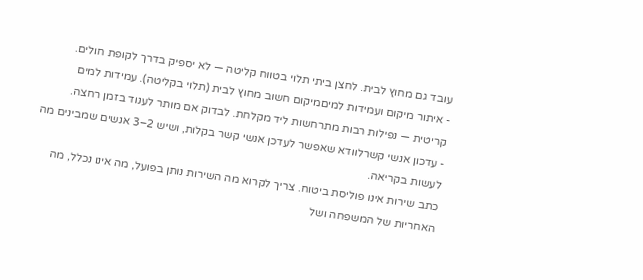עובד גם מחוץ לבית. לחצן ביתי תלוי בטווח קליטה — לא יספיק בדרך לקופת חולים.
- איתור מיקום ועמידות למיםמיקום חשוב מחוץ לבית (תלוי בקליטה). עמידות למים קריטית — נפילות רבות מתרחשות ליד מקלחת. לבדוק אם מותר לענוד בזמן רחצה.
- עדכון אנשי קשרלוודא שאפשר לעדכן אנשי קשר בקלות, ושיש 2–3 אנשים שמבינים מה לעשות בקריאה.
כתב שירות אינו פוליסת ביטוח. צריך לקרוא מה השירות נותן בפועל, מה אינו נכלל, מה האחריות של המשפחה ושל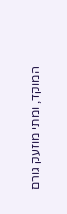המוקד, ומתי מוזעק גורם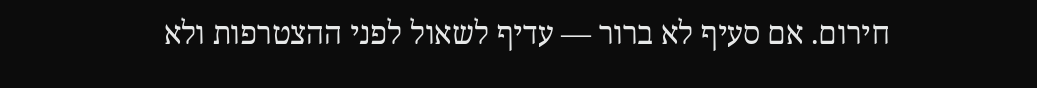חירום. אם סעיף לא ברור — עדיף לשאול לפני ההצטרפות ולא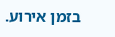בזמן אירוע.